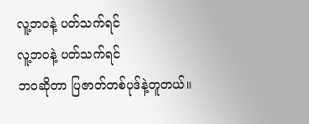လူ့ဘဝနဲ့ ပတ်သက်ရင်
လူ့ဘဝနဲ့ ပတ်သက်ရင်
ဘဝဆိုတာ ပြဇာတ်တစ်ပုဒ်နဲ့တူတယ်။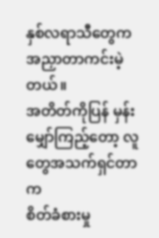နှစ်လရာသီတွေက အညှာတာကင်းမဲ့တယ်။
အတိတ်ကိုပြန် မှန်းမျှော်ကြည့်တော့ လူတွေအသက်ရှင်တာက
စိတ်ခံစားမှု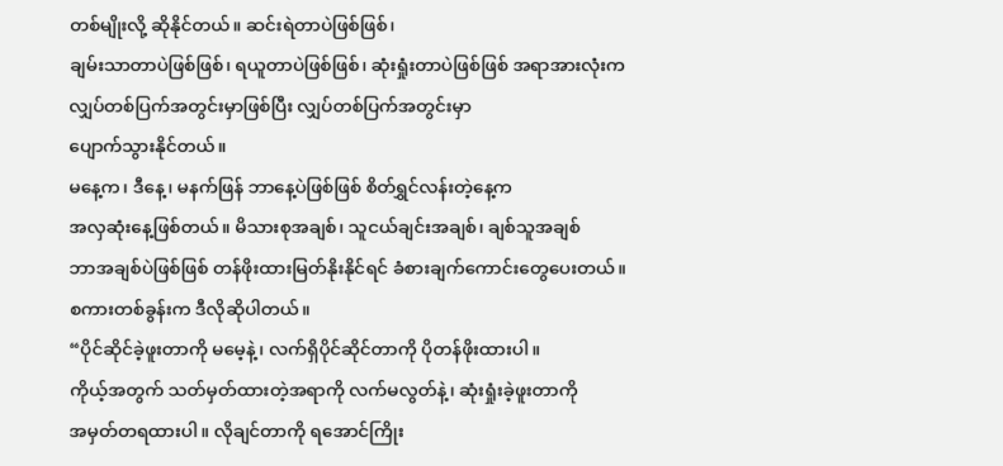တစ်မျိုးလို့ ဆိုနိုင်တယ်။ ဆင်းရဲတာပဲဖြစ်ဖြစ်၊
ချမ်းသာတာပဲဖြစ်ဖြစ်၊ ရယူတာပဲဖြစ်ဖြစ်၊ ဆုံးရှုံးတာပဲဖြစ်ဖြစ် အရာအားလုံးက
လျှပ်တစ်ပြက်အတွင်းမှာဖြစ်ပြီး လျှပ်တစ်ပြက်အတွင်းမှာ
ပျောက်သွားနိုင်တယ်။
မနေ့က၊ ဒီနေ့၊ မနက်ဖြန် ဘာနေ့ပဲဖြစ်ဖြစ် စိတ်ရွှင်လန်းတဲ့နေ့က
အလှဆုံးနေ့ဖြစ်တယ်။ မိသားစုအချစ်၊ သူငယ်ချင်းအချစ်၊ ချစ်သူအချစ်
ဘာအချစ်ပဲဖြစ်ဖြစ် တန်ဖိုးထားမြတ်နိုးနိုင်ရင် ခံစားချက်ကောင်းတွေပေးတယ်။
စကားတစ်ခွန်းက ဒီလိုဆိုပါတယ်။
“ပိုင်ဆိုင်ခဲ့ဖူးတာကို မမေ့နဲ့၊ လက်ရှိပိုင်ဆိုင်တာကို ပိုတန်ဖိုးထားပါ။
ကိုယ့်အတွက် သတ်မှတ်ထားတဲ့အရာကို လက်မလွတ်နဲ့၊ ဆုံးရှုံးခဲ့ဖူးတာကို
အမှတ်တရထားပါ။ လိုချင်တာကို ရအောင်ကြိုး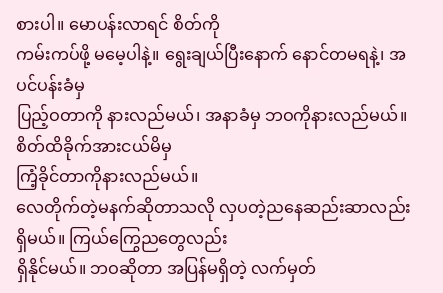စားပါ။ မောပန်းလာရင် စိတ်ကို
ကမ်းကပ်ဖို့ မမေ့ပါနဲ့။ ရွေးချယ်ပြီးနောက် နောင်တမရနဲ့၊ အပင်ပန်းခံမှ
ပြည့်ဝတာကို နားလည်မယ်၊ အနာခံမှ ဘဝကိုနားလည်မယ်။ စိတ်ထိခိုက်အားငယ်မိမှ
ကြံ့ခိုင်တာကိုနားလည်မယ်။
လေတိုက်တဲ့မနက်ဆိုတာသလို လှပတဲ့ညနေဆည်းဆာလည်း ရှိမယ်။ ကြယ်ကြွေညတွေလည်း
ရှိနိုင်မယ်။ ဘဝဆိုတာ အပြန်မရှိတဲ့ လက်မှတ်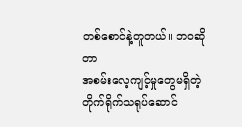တစ်စောင်နဲ့တူတယ်။ ဘဝဆိုတာ
အစမ်းလေ့ကျင့်မှုတွေမရှိတဲ့ တိုက်ရိုက်သရုပ်ဆောင်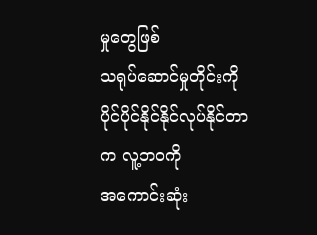မှုတွေဖြစ်
သရုပ်ဆောင်မှုတိုင်းကို ပိုင်ပိုင်နိုင်နိုင်လုပ်နိုင်တာက လူ့ဘဝကို
အကောင်းဆုံး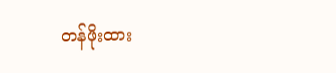တန်ဖိုးထား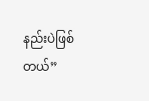နည်းပဲဖြစ်တယ်”